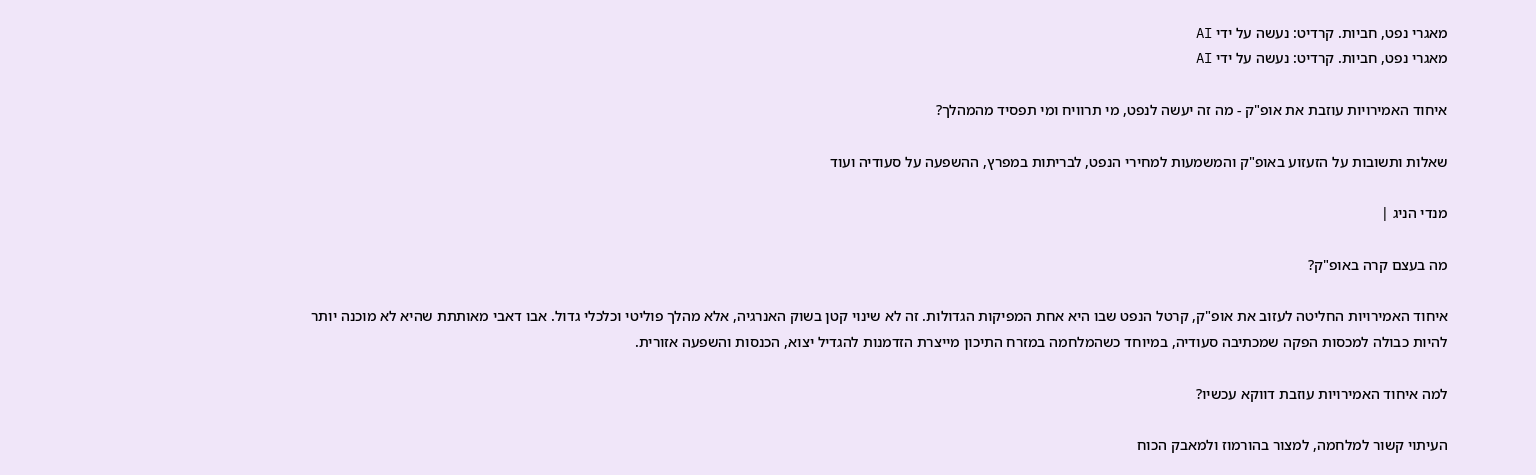מאגרי נפט, חביות. קרדיט: נעשה על ידי AI
מאגרי נפט, חביות. קרדיט: נעשה על ידי AI

איחוד האמירויות עוזבת את אופ"ק - מה זה יעשה לנפט, מי תרוויח ומי תפסיד מהמהלך?

שאלות ותשובות על הזעזוע באופ"ק והמשמעות למחירי הנפט, לבריתות במפרץ, ההשפעה על סעודיה ועוד

מנדי הניג |

מה בעצם קרה באופ"ק?

איחוד האמירויות החליטה לעזוב את אופ"ק, קרטל הנפט שבו היא אחת המפיקות הגדולות. זה לא שינוי קטן בשוק האנרגיה, אלא מהלך פוליטי וכלכלי גדול. אבו דאבי מאותתת שהיא לא מוכנה יותר להיות כבולה למכסות הפקה שמכתיבה סעודיה, במיוחד כשהמלחמה במזרח התיכון מייצרת הזדמנות להגדיל יצוא, הכנסות והשפעה אזורית.

למה איחוד האמירויות עוזבת דווקא עכשיו?

העיתוי קשור למלחמה, למצור בהורמוז ולמאבק הכוח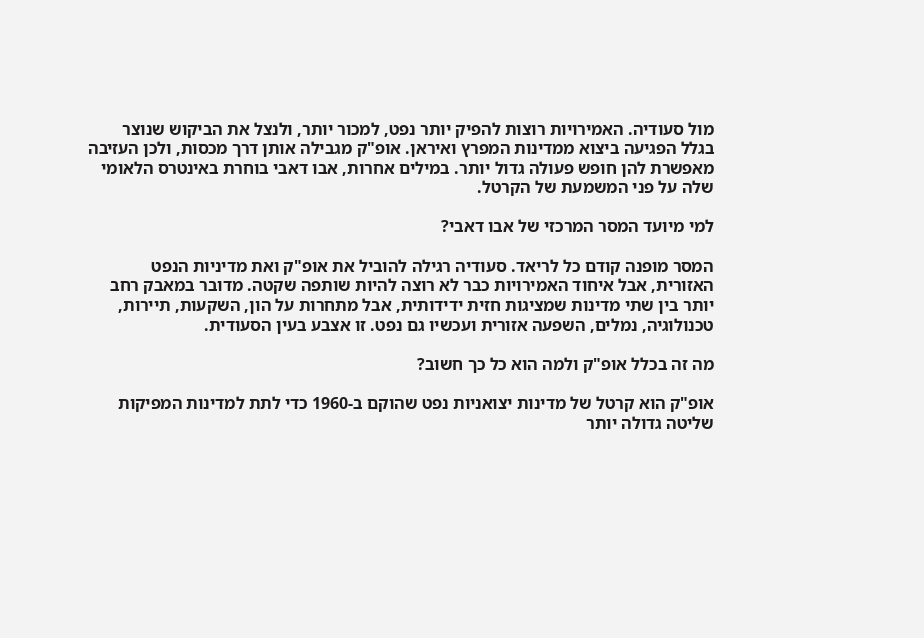מול סעודיה. האמירויות רוצות להפיק יותר נפט, למכור יותר, ולנצל את הביקוש שנוצר בגלל הפגיעה ביצוא ממדינות המפרץ ואיראן. אופ"ק מגבילה אותן דרך מכסות, ולכן העזיבה מאפשרת להן חופש פעולה גדול יותר. במילים אחרות, אבו דאבי בוחרת באינטרס הלאומי שלה על פני המשמעת של הקרטל.

למי מיועד המסר המרכזי של אבו דאבי?

המסר מופנה קודם כל לריאד. סעודיה רגילה להוביל את אופ"ק ואת מדיניות הנפט האזורית, אבל איחוד האמירויות כבר לא רוצה להיות שותפה שקטה. מדובר במאבק רחב יותר בין שתי מדינות שמציגות חזית ידידותית, אבל מתחרות על הון, השקעות, תיירות, טכנולוגיה, נמלים, השפעה אזורית ועכשיו גם נפט. זו אצבע בעין הסעודית.

מה זה בכלל אופ"ק ולמה הוא כל כך חשוב?

אופ"ק הוא קרטל של מדינות יצואניות נפט שהוקם ב-1960 כדי לתת למדינות המפיקות שליטה גדולה יותר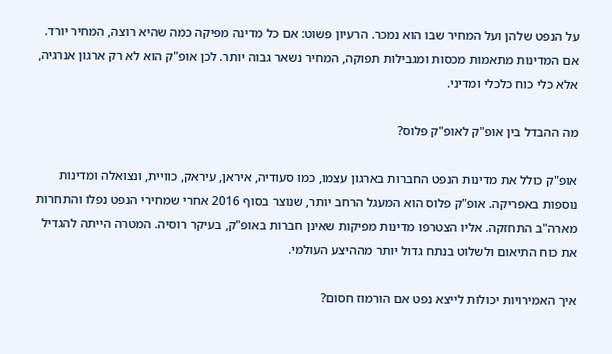על הנפט שלהן ועל המחיר שבו הוא נמכר. הרעיון פשוט: אם כל מדינה מפיקה כמה שהיא רוצה, המחיר יורד. אם המדינות מתאמות מכסות ומגבילות תפוקה, המחיר נשאר גבוה יותר. לכן אופ"ק הוא לא רק ארגון אנרגיה, אלא כלי כוח כלכלי ומדיני.

מה ההבדל בין אופ"ק לאופ"ק פלוס?

אופ"ק כולל את מדינות הנפט החברות בארגון עצמו, כמו סעודיה, איראן, עיראק, כוויית, ונצואלה ומדינות נוספות באפריקה. אופ"ק פלוס הוא המעגל הרחב יותר, שנוצר בסוף 2016 אחרי שמחירי הנפט נפלו והתחרות מארה"ב התחזקה. אליו הצטרפו מדינות מפיקות שאינן חברות באופ"ק, בעיקר רוסיה. המטרה הייתה להגדיל את כוח התיאום ולשלוט בנתח גדול יותר מההיצע העולמי.

איך האמירויות יכולות לייצא נפט אם הורמוז חסום?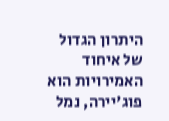היתרון הגדול של איחוד האמירויות הוא פוג'יירה, נמל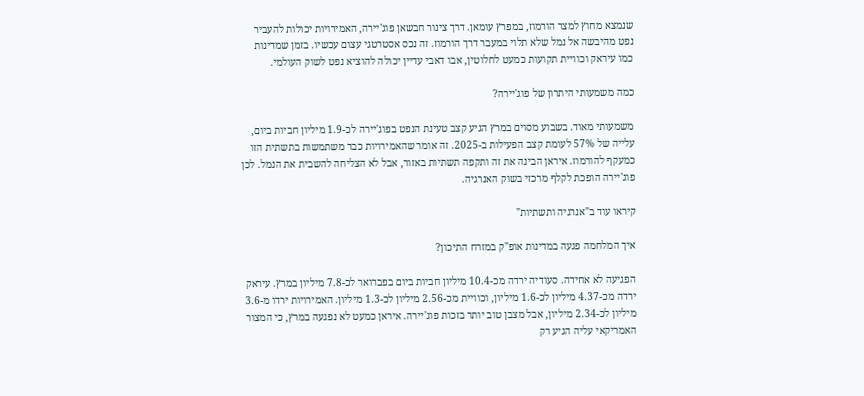שנמצא מחוץ למצר הורמוז, במפרץ עומאן. דרך צינור חבשאן פוג'יירה, האמירויות יכולות להעביר נפט מהיבשה אל נמל שלא תלוי במעבר דרך הורמוז. זה נכס אסטרטגי עצום עכשיו. בזמן שמדינות כמו עיראק וכוויית תקועות כמעט לחלוטין, אבו דאבי עדיין יכולה להוציא נפט לשוק העולמי.

כמה משמעותי היתרון של פוג'יירה?

משמעותי מאוד. בשבוע מסוים במרץ הגיע קצב טעינת הנפט בפוג'יירה לכ-1.9 מיליון חביות ביום, עלייה של 57% לעומת קצב הפעילות ב-2025. זה אומר שהאמירויות כבר משתמשות בתשתית הזו כמעקף להורמוז. איראן הבינה את זה ותקפה תשתיות באזור, אבל לא הצליחה להשבית את הנמל. לכן פוג'יירה הופכת לקלף מרכזי בשוק האנרגיה.

קיראו עוד ב"אנרגיה ותשתיות"

איך המלחמה פגעה במדינות אופ"ק במזרח התיכון?

הפגיעה לא אחידה. סעודיה ירדה מכ-10.4 מיליון חביות ביום בפברואר לכ-7.8 מיליון במרץ. עיראק ירדה מכ-4.37 מיליון לכ-1.6 מיליון, וכוויית מכ-2.56 מיליון לכ-1.3 מיליון. האמירויות ירדו מ-3.6 מיליון לכ-2.34 מיליון, אבל מצבן טוב יותר בזכות פוג'יירה. איראן כמעט לא נפגעה במרץ, כי המצור האמריקאי עליה הגיע רק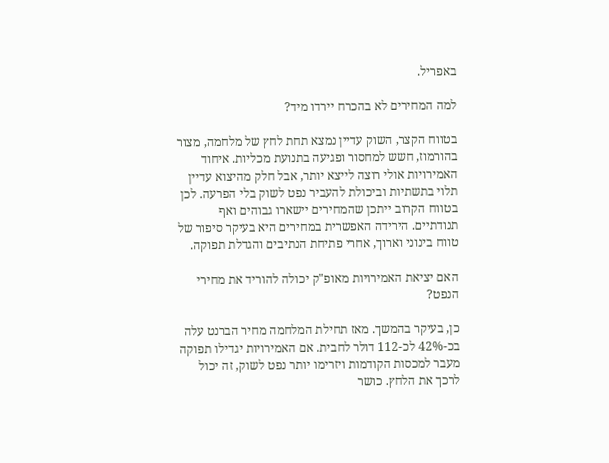באפריל.

למה המחירים לא בהכרח יירדו מיד?

בטווח הקצר, השוק עדיין נמצא תחת לחץ של מלחמה, מצור בהורמוז, חשש למחסור ופגיעה בתנועת מכליות. איחוד האמירויות אולי רוצה לייצא יותר, אבל חלק מהיצוא עדיין תלוי בתשתיות וביכולת להעביר נפט לשוק בלי הפרעה. לכן בטווח הקרוב ייתכן שהמחירים יישארו גבוהים ואף תנודתיים. הירידה האפשרית במחירים היא בעיקר סיפור של טווח בינוני וארוך, אחרי פתיחת הנתיבים והגדלת תפוקה.

האם יציאת האמירויות מאופ"ק יכולה להוריד את מחירי הנפט?

כן, בעיקר בהמשך. מאז תחילת המלחמה מחיר הברנט עלה בכ-42% לכ-112 דולר לחבית. אם האמירויות יגדילו תפוקה מעבר למכסות הקודמות ויזרימו יותר נפט לשוק, זה יכול לרכך את הלחץ. כושר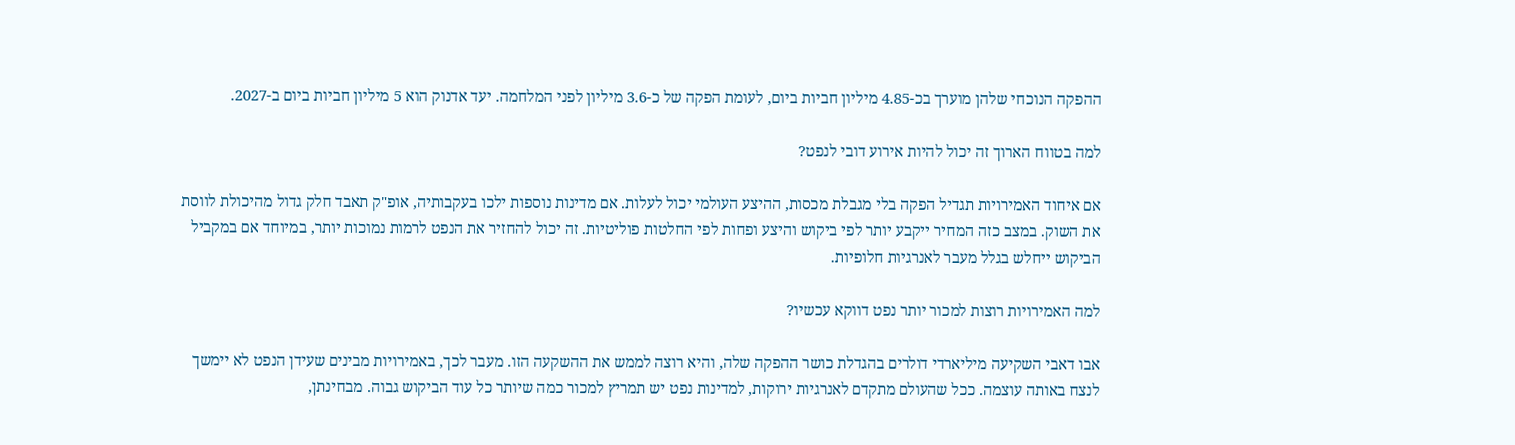ההפקה הנוכחי שלהן מוערך בכ-4.85 מיליון חביות ביום, לעומת הפקה של כ-3.6 מיליון לפני המלחמה. יעד אדנוק הוא 5 מיליון חביות ביום ב-2027.

למה בטווח הארוך זה יכול להיות אירוע דובי לנפט?

אם איחוד האמירויות תגדיל הפקה בלי מגבלת מכסות, ההיצע העולמי יכול לעלות. אם מדינות נוספות ילכו בעקבותיה, אופ"ק תאבד חלק גדול מהיכולת לווסת את השוק. במצב כזה המחיר ייקבע יותר לפי ביקוש והיצע ופחות לפי החלטות פוליטיות. זה יכול להחזיר את הנפט לרמות נמוכות יותר, במיוחד אם במקביל הביקוש ייחלש בגלל מעבר לאנרגיות חלופיות.

למה האמירויות רוצות למכור יותר נפט דווקא עכשיו?

אבו דאבי השקיעה מיליארדי דולרים בהגדלת כושר ההפקה שלה, והיא רוצה לממש את ההשקעה הזו. מעבר לכך, באמירויות מבינים שעידן הנפט לא יימשך לנצח באותה עוצמה. ככל שהעולם מתקדם לאנרגיות ירוקות, למדינות נפט יש תמריץ למכור כמה שיותר כל עוד הביקוש גבוה. מבחינתן,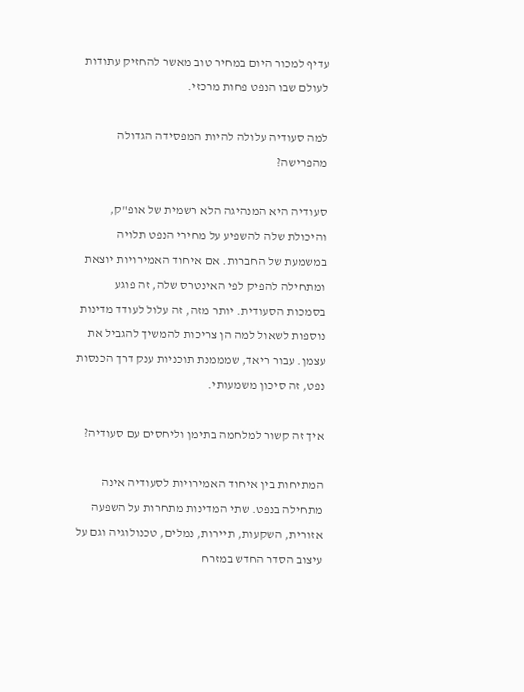עדיף למכור היום במחיר טוב מאשר להחזיק עתודות לעולם שבו הנפט פחות מרכזי.

למה סעודיה עלולה להיות המפסידה הגדולה מהפרישה?

סעודיה היא המנהיגה הלא רשמית של אופ"ק, והיכולת שלה להשפיע על מחירי הנפט תלויה במשמעת של החברות. אם איחוד האמירויות יוצאת ומתחילה להפיק לפי האינטרס שלה, זה פוגע בסמכות הסעודית. יותר מזה, זה עלול לעודד מדינות נוספות לשאול למה הן צריכות להמשיך להגביל את עצמן. עבור ריאד, שמממנת תוכניות ענק דרך הכנסות נפט, זה סיכון משמעותי.

איך זה קשור למלחמה בתימן וליחסים עם סעודיה?

המתיחות בין איחוד האמירויות לסעודיה אינה מתחילה בנפט. שתי המדינות מתחרות על השפעה אזורית, השקעות, תיירות, נמלים, טכנולוגיה וגם על עיצוב הסדר החדש במזרח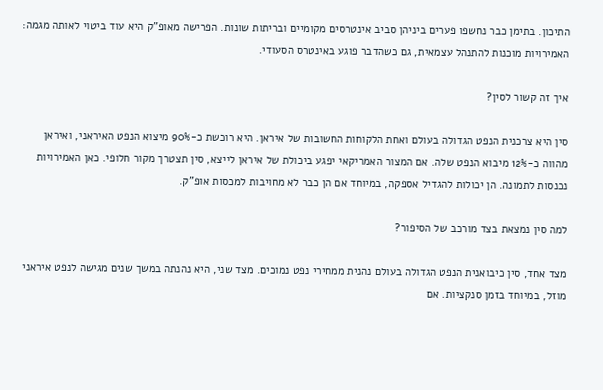התיכון. בתימן כבר נחשפו פערים ביניהן סביב אינטרסים מקומיים ובריתות שונות. הפרישה מאופ"ק היא עוד ביטוי לאותה מגמה: האמירויות מוכנות להתנהל עצמאית, גם כשהדבר פוגע באינטרס הסעודי.

איך זה קשור לסין?

סין היא צרכנית הנפט הגדולה בעולם ואחת הלקוחות החשובות של איראן. היא רוכשת כ-90% מיצוא הנפט האיראני, ואיראן מהווה כ-12% מיבוא הנפט שלה. אם המצור האמריקאי יפגע ביכולת של איראן לייצא, סין תצטרך מקור חלופי. כאן האמירויות נכנסות לתמונה. הן יכולות להגדיל אספקה, במיוחד אם הן כבר לא מחויבות למכסות אופ"ק.

למה סין נמצאת בצד מורכב של הסיפור?

מצד אחד, סין כיבואנית הנפט הגדולה בעולם נהנית ממחירי נפט נמוכים. מצד שני, היא נהנתה במשך שנים מגישה לנפט איראני מוזל, במיוחד בזמן סנקציות. אם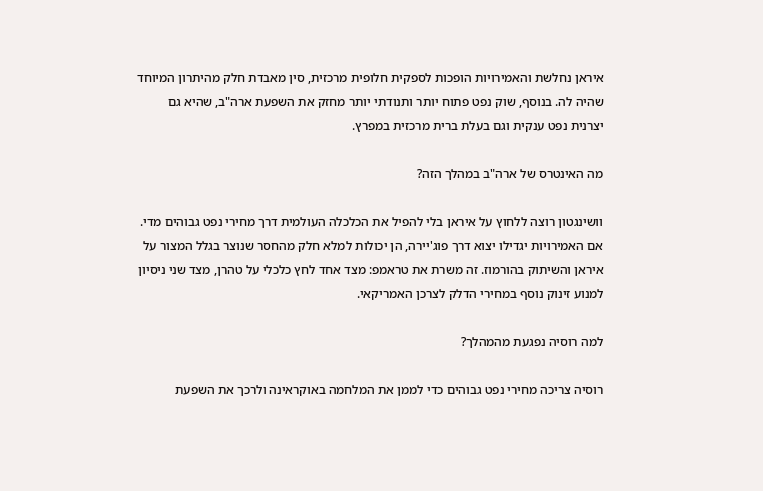איראן נחלשת והאמירויות הופכות לספקית חלופית מרכזית, סין מאבדת חלק מהיתרון המיוחד שהיה לה. בנוסף, שוק נפט פתוח יותר ותנודתי יותר מחזק את השפעת ארה"ב, שהיא גם יצרנית נפט ענקית וגם בעלת ברית מרכזית במפרץ.

מה האינטרס של ארה"ב במהלך הזה?

וושינגטון רוצה ללחוץ על איראן בלי להפיל את הכלכלה העולמית דרך מחירי נפט גבוהים מדי. אם האמירויות יגדילו יצוא דרך פוג'יירה, הן יכולות למלא חלק מהחסר שנוצר בגלל המצור על איראן והשיתוק בהורמוז. זה משרת את טראמפ: מצד אחד לחץ כלכלי על טהרן, מצד שני ניסיון למנוע זינוק נוסף במחירי הדלק לצרכן האמריקאי.

למה רוסיה נפגעת מהמהלך?

רוסיה צריכה מחירי נפט גבוהים כדי לממן את המלחמה באוקראינה ולרכך את השפעת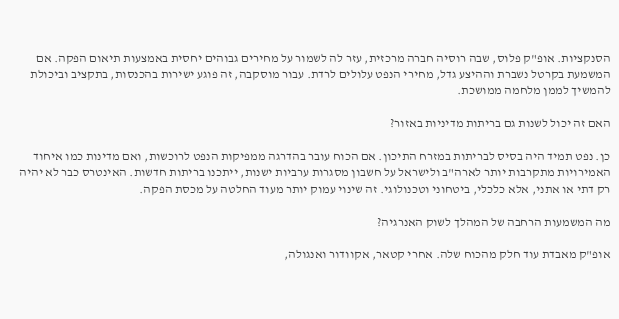הסנקציות. אופ"ק פלוס, שבה רוסיה חברה מרכזית, עזר לה לשמור על מחירים גבוהים יחסית באמצעות תיאום הפקה. אם המשמעת בקרטל נשברת וההיצע גדל, מחירי הנפט עלולים לרדת. עבור מוסקבה, זה פוגע ישירות בהכנסות, בתקציב וביכולת להמשיך לממן מלחמה ממושכת.

האם זה יכול לשנות גם בריתות מדיניות באזור?

כן. נפט תמיד היה בסיס לבריתות במזרח התיכון. אם הכוח עובר בהדרגה ממפיקות הנפט לרוכשות, ואם מדינות כמו איחוד האמירויות מתקרבות יותר לארה"ב ולישראל על חשבון מסגרות ערביות ישנות, ייתכנו בריתות חדשות. האינטרס כבר לא יהיה רק דתי או אתני, אלא כלכלי, ביטחוני וטכנולוגי. זה שינוי עמוק יותר מעוד החלטה על מכסת הפקה.

מה המשמעות הרחבה של המהלך לשוק האנרגיה?

אופ"ק מאבדת עוד חלק מהכוח שלה. אחרי קטאר, אקוודור ואנגולה,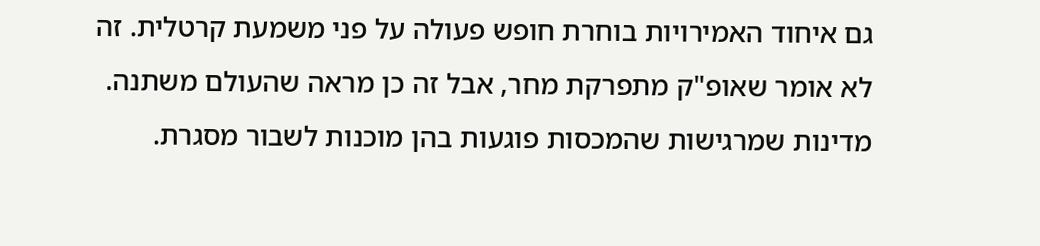גם איחוד האמירויות בוחרת חופש פעולה על פני משמעת קרטלית. זה לא אומר שאופ"ק מתפרקת מחר, אבל זה כן מראה שהעולם משתנה. מדינות שמרגישות שהמכסות פוגעות בהן מוכנות לשבור מסגרת.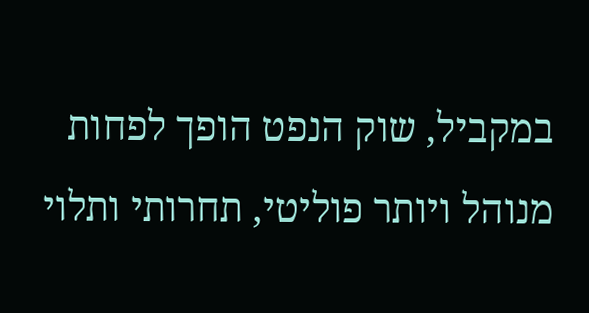במקביל, שוק הנפט הופך לפחות מנוהל ויותר פוליטי, תחרותי ותלוי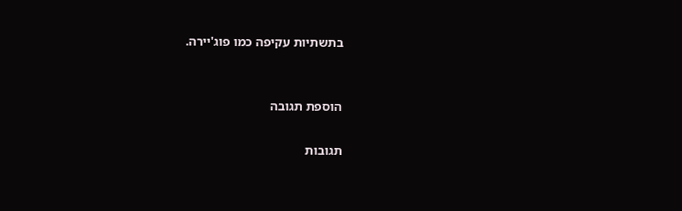בתשתיות עקיפה כמו פוג'יירה.


הוספת תגובה

תגובות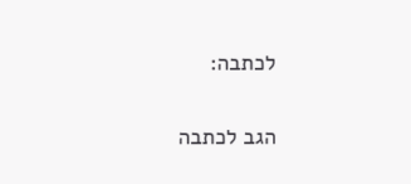לכתבה:

הגב לכתבה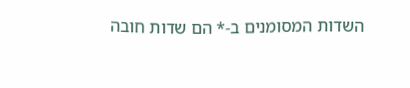השדות המסומנים ב-* הם שדות חובה